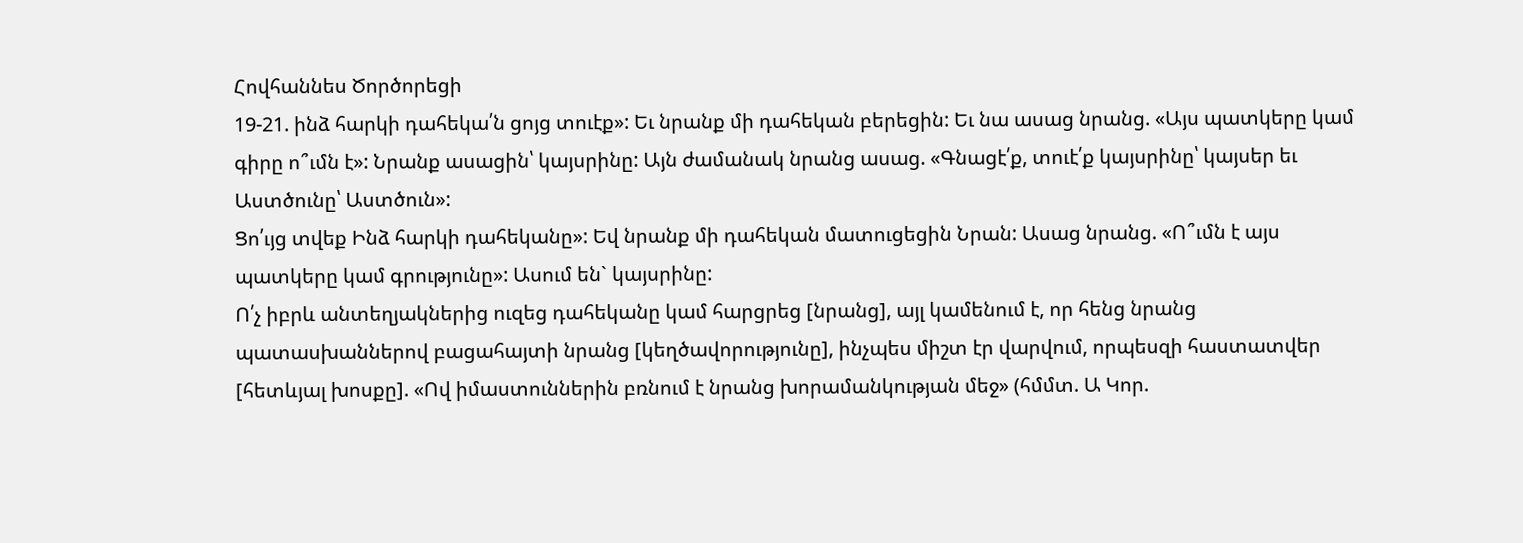Հովհաննես Ծործորեցի
19-21. ինձ հարկի դահեկա՛ն ցոյց տուէք»: Եւ նրանք մի դահեկան բերեցին: Եւ նա ասաց նրանց. «Այս պատկերը կամ գիրը ո՞ւմն է»: Նրանք ասացին՝ կայսրինը: Այն ժամանակ նրանց ասաց. «Գնացէ՛ք, տուէ՛ք կայսրինը՝ կայսեր եւ Աստծունը՝ Աստծուն»:
Ցո՛ւյց տվեք Ինձ հարկի դահեկանը»: Եվ նրանք մի դահեկան մատուցեցին Նրան: Ասաց նրանց. «Ո՞ւմն է այս պատկերը կամ գրությունը»: Ասում են` կայսրինը:
Ո՛չ իբրև անտեղյակներից ուզեց դահեկանը կամ հարցրեց [նրանց], այլ կամենում է, որ հենց նրանց պատասխաններով բացահայտի նրանց [կեղծավորությունը], ինչպես միշտ էր վարվում, որպեսզի հաստատվեր [հետևյալ խոսքը]. «Ով իմաստուններին բռնում է նրանց խորամանկության մեջ» (հմմտ. Ա Կոր.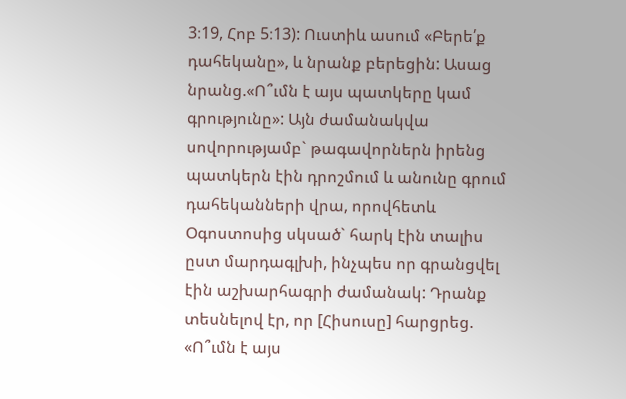3։19, Հոբ 5։13): Ուստիև ասում «Բերե՛ք դահեկանը», և նրանք բերեցին: Ասաց նրանց.«Ո՞ւմն է այս պատկերը կամ գրությունը»: Այն ժամանակվա սովորությամբ` թագավորներն իրենց պատկերն էին դրոշմում և անունը գրում դահեկանների վրա, որովհետև Օգոստոսից սկսած` հարկ էին տալիս ըստ մարդագլխի, ինչպես որ գրանցվել էին աշխարհագրի ժամանակ: Դրանք տեսնելով էր, որ [Հիսուսը] հարցրեց. «Ո՞ւմն է այս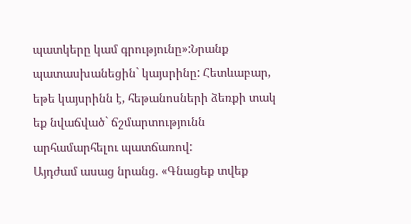պատկերը կամ գրությունը»:Նրանք պատասխանեցին` կայսրինը: Հետևաբար, եթե կայսրինն է, հեթանոսների ձեռքի տակ եք նվաճված` ճշմարտությունն արհամարհելու պատճառով:
Այդժամ ասաց նրանց. «Գնացեք տվեք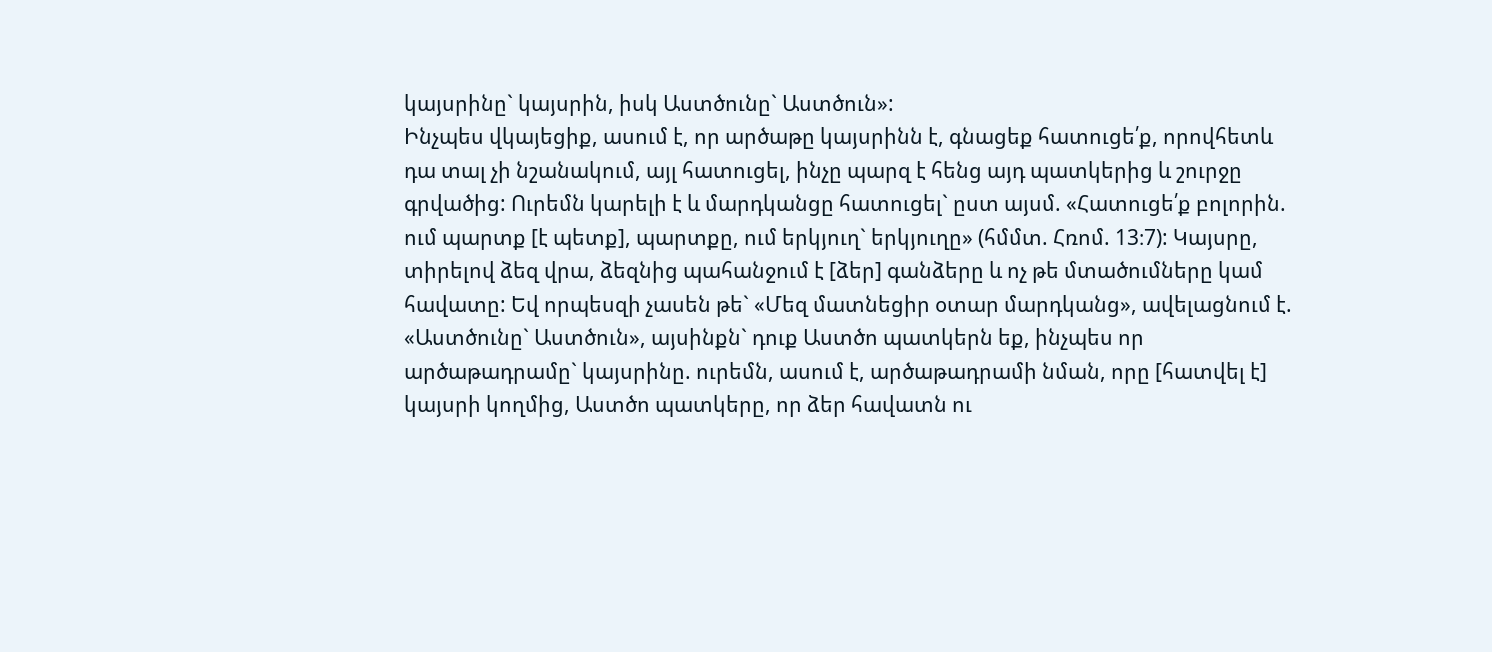կայսրինը` կայսրին, իսկ Աստծունը` Աստծուն»:
Ինչպես վկայեցիք, ասում է, որ արծաթը կայսրինն է, գնացեք հատուցե՛ք, որովհետև դա տալ չի նշանակում, այլ հատուցել, ինչը պարզ է հենց այդ պատկերից և շուրջը գրվածից: Ուրեմն կարելի է և մարդկանցը հատուցել` ըստ այսմ. «Հատուցե՛ք բոլորին. ում պարտք [է պետք], պարտքը, ում երկյուղ` երկյուղը» (հմմտ. Հռոմ. 13։7): Կայսրը, տիրելով ձեզ վրա, ձեզնից պահանջում է [ձեր] գանձերը և ոչ թե մտածումները կամ հավատը: Եվ որպեսզի չասեն թե` «Մեզ մատնեցիր օտար մարդկանց», ավելացնում է. «Աստծունը` Աստծուն», այսինքն` դուք Աստծո պատկերն եք, ինչպես որ արծաթադրամը` կայսրինը. ուրեմն, ասում է, արծաթադրամի նման, որը [հատվել է] կայսրի կողմից, Աստծո պատկերը, որ ձեր հավատն ու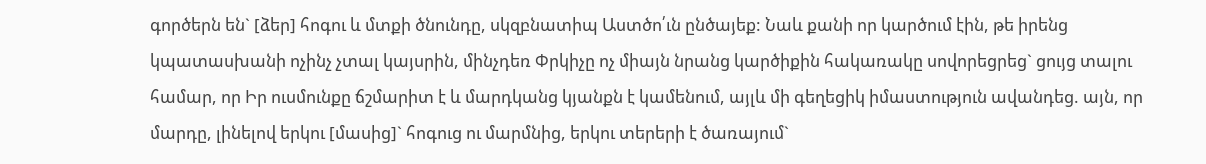գործերն են` [ձեր] հոգու և մտքի ծնունդը, սկզբնատիպ Աստծո՛ւն ընծայեք: Նաև քանի որ կարծում էին, թե իրենց կպատասխանի ոչինչ չտալ կայսրին, մինչդեռ Փրկիչը ոչ միայն նրանց կարծիքին հակառակը սովորեցրեց` ցույց տալու համար, որ Իր ուսմունքը ճշմարիտ է և մարդկանց կյանքն է կամենում, այլև մի գեղեցիկ իմաստություն ավանդեց. այն, որ մարդը, լինելով երկու [մասից]` հոգուց ու մարմնից, երկու տերերի է ծառայում`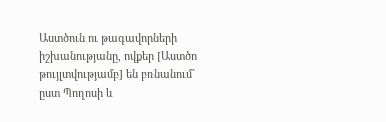Աստծուն ու թագավորների իշխանությանը, ովքեր [Աստծո թույլտվությամբ] են բռնանում` ըստ Պողոսի և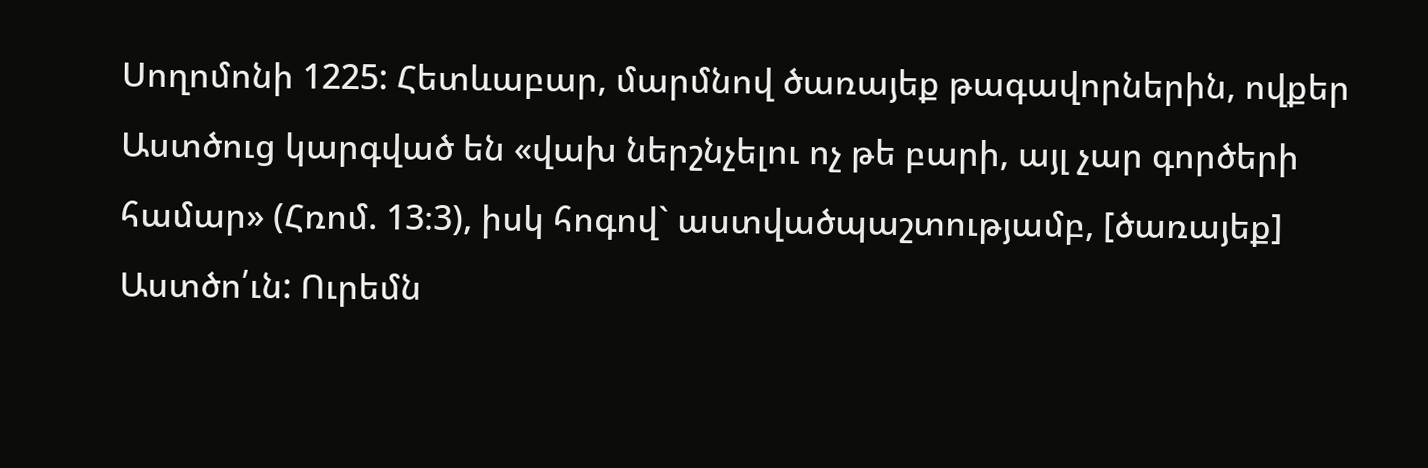Սողոմոնի 1225: Հետևաբար, մարմնով ծառայեք թագավորներին, ովքեր Աստծուց կարգված են «վախ ներշնչելու ոչ թե բարի, այլ չար գործերի համար» (Հռոմ. 13։3), իսկ հոգով` աստվածպաշտությամբ, [ծառայեք] Աստծո՛ւն: Ուրեմն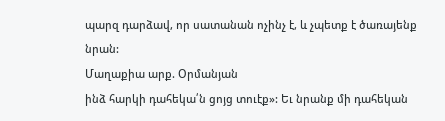պարզ դարձավ, որ սատանան ոչինչ է, և չպետք է ծառայենք նրան:
Մաղաքիա արք. Օրմանյան
ինձ հարկի դահեկա՛ն ցոյց տուէք»: Եւ նրանք մի դահեկան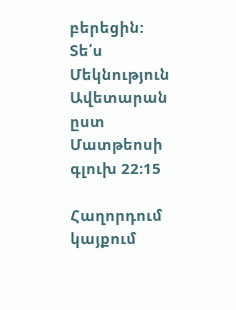բերեցին:
Տե՛ս Մեկնություն Ավետարան ըստ Մատթեոսի գլուխ 22:15

Հաղորդում կայքում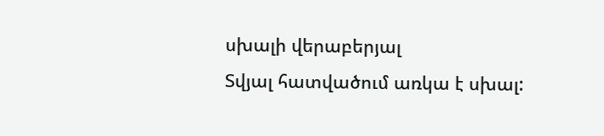սխալի վերաբերյալ
Տվյալ հատվածում առկա է սխալ: